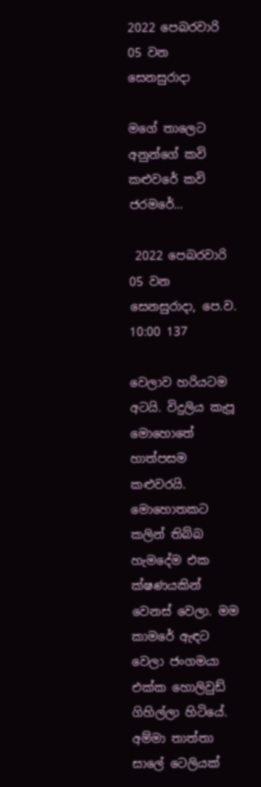2022 පෙබරවාරි 05 වන සෙනසුරාදා

මගේ තාලෙට අනුන්ගේ කවි කළුවරේ කවි ජරමරේ...

 2022 පෙබරවාරි 05 වන සෙනසුරාදා, පෙ.ව. 10:00 137

වෙලාව හරියටම අටයි. විදුලිය කැපූ මොහොතේ හාත්පසම කළුවරයි. මොහොතකට කලින් තිබ්බ හැමදේම එක ක්ෂණයකින් වෙනස් වෙලා. මම කාමරේ ඇඳට වෙලා ජංගමයා එක්ක හොලිවුඩ් ගිහිල්ලා හිටියේ. අම්මා තාත්තා සාලේ ටෙලියක්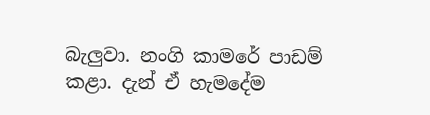බැලුවා. නංගි කාමරේ පාඩම් කළා. දැන් ඒ හැමදේම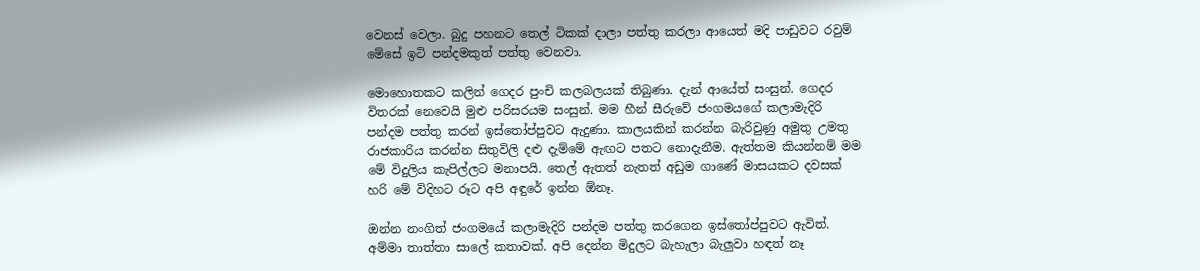වෙනස් වෙලා. බුදු පහනට තෙල් ටිකක් දාලා පත්තු කරලා ආයෙත් මදි පාඩුවට රවුම් මේසේ ඉටි පන්දමකුත් පත්තු වෙනවා.

මොහොතකට කලින් ගෙදර පුංචි කලබලයක් තිබුණා. දැන් ආයේත් සංසුන්. ගෙදර විතරක් නෙවෙයි මුළු පරිසරයම සංසුන්. මම හීන් සීරුවේ ජංගමයගේ කලාමැදිරි පන්දම පත්තු කරන් ඉස්තෝප්පුවට ඇදුණා. කාලයකින් කරන්න බැරිවුණු අමුතු උමතු රාජකාරිය කරන්න සිතුවිලි දළු දැම්මේ ඇඟට පතට නොදැනීම. ඇත්තම කියන්නම් මම මේ විදුලිය කැපිල්ලට මනාපයි. තෙල් ඇතත් නැතත් අඩුම ගාණේ මාසයකට දවසක් හරි මේ විදිහට රූට අපි අඳුරේ ඉන්න ඕනෑ.

ඔන්න නංගිත් ජංගමයේ කලාමැදිරි පන්දම පත්තු කරගෙන ඉස්තෝප්පුවට ඇවිත්. අම්මා තාත්තා සාලේ කතාවක්. අපි දෙන්න මිදුලට බැහැලා බැලුවා හඳත් නෑ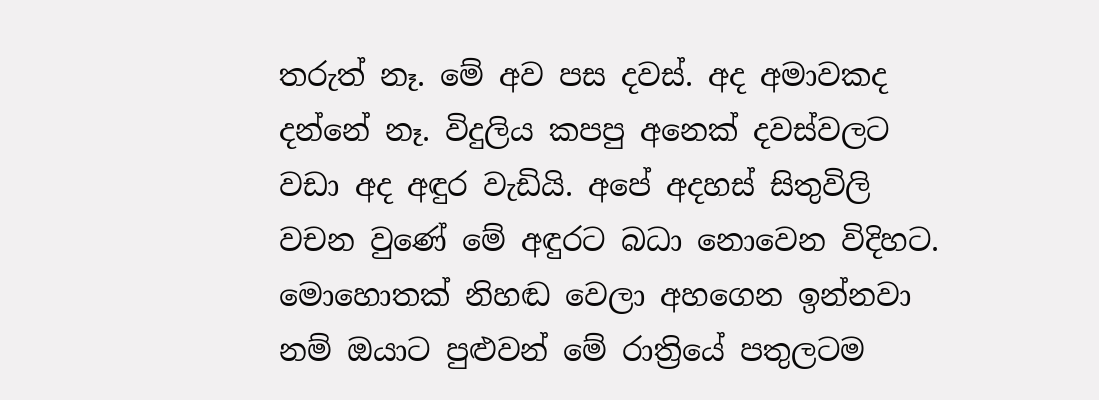තරුත් නෑ. මේ අව පස දවස්. අද අමාවකද දන්නේ නෑ. විදුලිය කපපු අනෙක් දවස්වලට වඩා අද අඳුර වැඩියි. අපේ අදහස් සිතුවිලි වචන වුණේ මේ අඳුරට බධා නොවෙන විදිහට. මොහොතක් නිහඬ වෙලා අහගෙන ඉන්නවා නම් ඔයාට පුළුවන් මේ රාත්‍රියේ පතුලටම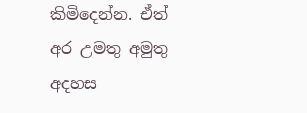කිමිදෙන්න. ඒත් අර උමතු අමුතු අදහස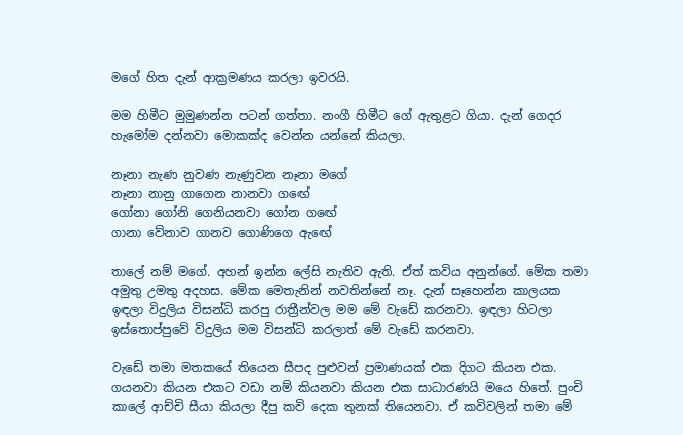මගේ හිත දැන් ආක්‍රමණය කරලා ඉවරයි.

මම හිමීට මුමුණන්න පටන් ගත්තා. නංගී හිමීට ගේ ඇතුළට ගියා. දැන් ගෙදර හැමෝම දන්නවා මොකක්ද වෙන්න යන්නේ කියලා.

නෑනා නැණ නුවණ නැණුවන නෑනා මගේ
නෑනා නානු ගාගෙන නානවා ගඟේ
ගෝනා ගෝනි ගෙනියනවා ගෝන ගඟේ
ගානා වේනාව ගානව ගොණිගෙ ඇඟේ

තාලේ නම් මගේ. අහන් ඉන්න ලේසි නැතිව ඇති. ඒත් කවිය අනුන්ගේ. මේක තමා අමුතු උමතු අදහස. මේක මෙතැනින් නවතින්නේ නෑ. දැන් සෑහෙන්න කාලයක ඉඳලා විදුලිය විසන්ධි කරපු රාත්‍රීන්වල මම මේ වැඩේ කරනවා. ඉඳලා හිටලා ඉස්තොප්පුවේ විදුලිය මම විසන්ධි කරලාත් මේ වැඩේ කරනවා.

වැඩේ තමා මතකයේ තියෙන සීපද පුළුවන් ප්‍රමාණයක් එක දිගට කියන එක. ගයනවා කියන එකට වඩා නම් කියනවා කියන එක සාධාරණයි මයෙ හිතේ. පුංචි කාලේ ආච්චි සීයා කියලා දීපු කවි දෙක තුනක් තියෙනවා. ඒ කවිවලින් තමා මේ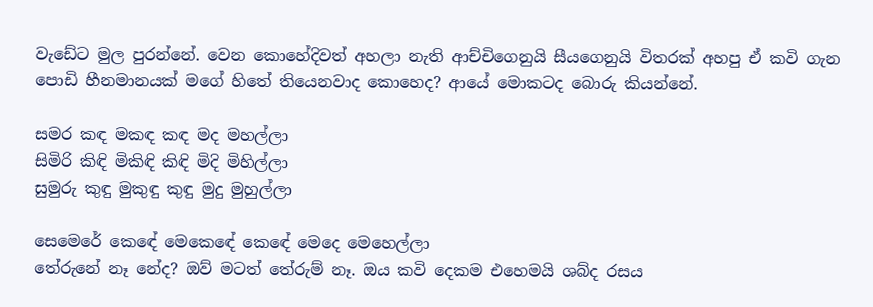වැඩේට මුල පුරන්නේ. වෙන කොහේදිවත් අහලා නැති ආච්චිගෙනුයි සීයගෙනුයි විතරක් අහපු ඒ කවි ගැන පොඩි හීනමානයක් මගේ හිතේ තියෙනවාද කොහෙද? ආයේ මොකටද බොරු කියන්නේ.

සමර කඳ මකඳ කඳ මද මහල්ලා
සිමිරි කිඳි මිකිඳි කිඳි මිදි මිහිල්ලා
සුමුරු කුඳු මුකුඳු කුඳු මුදු මුහුල්ලා

සෙමෙරේ කෙඳේ මෙකෙඳේ කෙඳේ මෙදෙ මෙහෙල්ලා
තේරුනේ නෑ නේද? ඔව් මටත් තේරුම් නෑ. ඔය කවි දෙකම එහෙමයි ශබ්ද රසය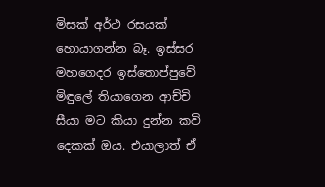මිසක් අර්ථ රසයක් හොයාගන්න බෑ. ඉස්සර මහගෙදර ඉස්තොප්පුවේ මිඳුලේ තියාගෙන ආච්චි සීයා මට කියා දුන්න කවි දෙකක් ඔය. එයාලාත් ඒ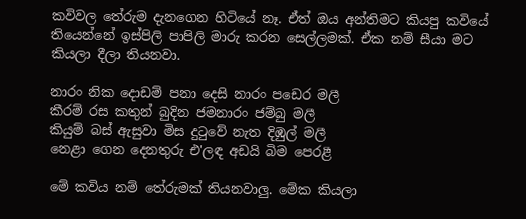කවිවල තේරුම දැනගෙන හිටියේ නෑ. ඒත් ඔය අන්තිමට කියපු කවියේ තියෙන්නේ ඉස්පිලි පාපිලි මාරු කරන සෙල්ලමක්. ඒක නම් සීයා මට කියලා දීලා තියනවා.

නාරං නික දොඩම් පනා දෙසි නාරං පඩෙර මලී
කීරම් රස කතුන් බුදින ජමනාරං ජම්බු මලී
කියුම් බස් ඇසුවා මිස දුටුවේ නැත දිඹුල් මලී
නෙළා ගෙන දෙනතුරු එ'ලඳ අඩයි බිම පෙරළී

මේ කවිය නම් තේරුමක් තියනවාලු. මේක කියලා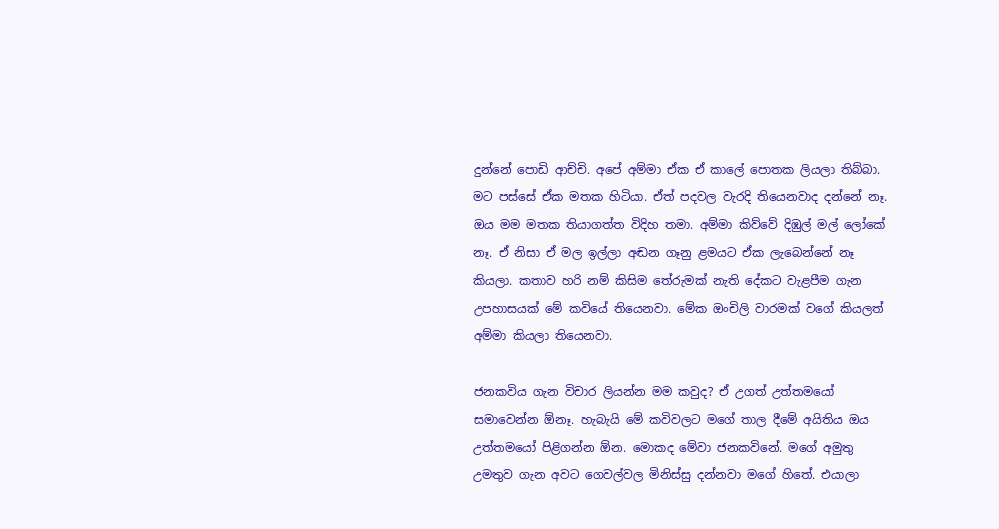දුන්නේ පොඩි ආච්චි. අපේ අම්මා ඒක ඒ කාලේ පොතක ලියලා තිබ්බා. මට පස්සේ ඒක මතක හිටියා. ඒත් පදවල වැරදි තියෙනවාද දන්නේ නෑ. ඔය මම මතක තියාගත්ත විදිහ තමා. අම්මා කිව්වේ දිඹුල් මල් ලෝකේ නෑ. ඒ නිසා ඒ මල ඉල්ලා අඬන ගෑනු ළමයට ඒක ලැබෙන්නේ නෑ කියලා. කතාව හරි නම් කිසිම තේරුමක් නැති දේකට වැළපීම ගැන උපහාසයක් මේ කවියේ තියෙනවා. මේක ඔංචිලි වාරමක් වගේ කියලත් අම්මා කියලා තියෙනවා.

ජනකවිය ගැන විචාර ලියන්න මම කවුද? ඒ උගත් උත්තමයෝ සමාවෙන්න ඕනෑ. හැබැයි මේ කවිවලට මගේ තාල දීමේ අයිතිය ඔය උත්තමයෝ පිළිගන්න ඕන. මොකද මේවා ජනකවිනේ. මගේ අමුතු උමතුව ගැන අවට ගෙවල්වල මිනිස්සු දන්නවා මගේ හිතේ. එයාලා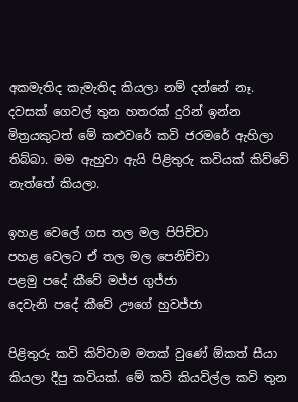අකමැතිද කැමැතිද කියලා නම් දන්නේ නෑ. දවසක් ගෙවල් තුන හතරක් දුරින් ඉන්න මිත්‍රයකුටත් මේ කළුවරේ කවි ජරමරේ ඇහිලා තිබ්බා. මම ඇහුවා ඇයි පිළිතුරු කවියක් කිව්වේ නැත්තේ කියලා.

ඉහළ වෙලේ ගස තල මල පිපිච්චා
පහළ වෙලට ඒ තල මල පෙනිච්චා
පළමු පදේ කීවේ මජ්ජ ගුජ්ජා
දෙවැනි පදේ කීවේ ඌගේ හුවජ්ජා

පිළිතුරු කවි කිව්වාම මතක් වුණේ ඕකත් සීයා කියලා දීපු කවියක්. මේ කවි කියවිල්ල කවි තුන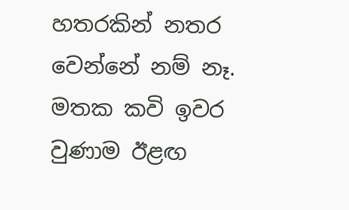හතරකින් නතර වෙන්නේ නම් නෑ. මතක කවි ඉවර වුණාම ඊළඟ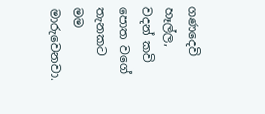ගණදෙවි හෑල්ල, වදන් කවි පොත වගේ තැනකට මම මාරුවෙනවා.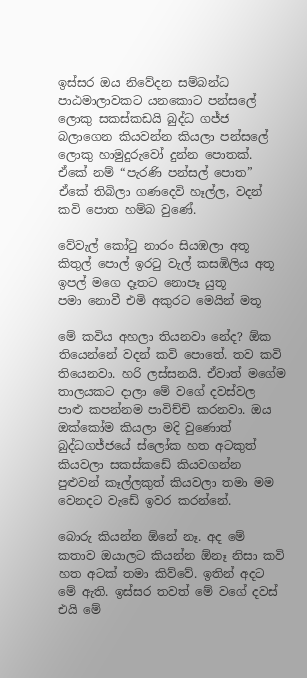ඉස්සර ඔය නිවේදන සම්බන්ධ පාඨමාලාවකට යනකොට පන්සලේ ලොකු සකස්කඩයි බුද්ධ ගජ්ජ බලාගෙන කියවන්න කියලා පන්සලේ ලොකු හාමුදුරුවෝ දුන්න පොතක්. ඒකේ නම් “පැරණි පන්සල් පොත” ඒකේ තිබිලා ගණදෙවි හෑල්ල, වදන් කවි පොත හම්බ වුණේ.

වේවැල් කෝටු නාරං සියඹලා අතූ
කිතුල් පොල් ඉරටු වැල් කසඹිලිය අතූ
ඉපල් මගෙ දෑතට නොපෑ යුතූ
පමා නොවී එමි අකුරට මෙයින් මතූ

මේ කවිය අහලා තියනවා නේද? ඕක තියෙන්නේ වදන් කවි පොතේ. තව කවි තියෙනවා. හරි ලස්සනයි. ඒවාත් මගේම තාලයකට දාලා මේ වගේ දවස්වල පාළු කපන්නම පාවිච්චි කරනවා. ඔය ඔක්කෝම කියලා මදි වුණොත් බුද්ධගජ්ජයේ ස්ලෝක හත අටකුත් කියවලා සකස්කඩේ කියවගන්න පුළුවන් කෑල්ලකුත් කියවලා තමා මම වෙනදට වැඩේ ඉවර කරන්නේ.

බොරු කියන්න ඕනේ නෑ. අද මේ කතාව ඔයාලට කියන්න ඕනෑ නිසා කවි හත අටක් තමා කිව්වේ. ඉතින් අදට මේ ඇති. ඉස්සර තවත් මේ වගේ දවස් එයි මේ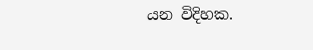යන විදිහක.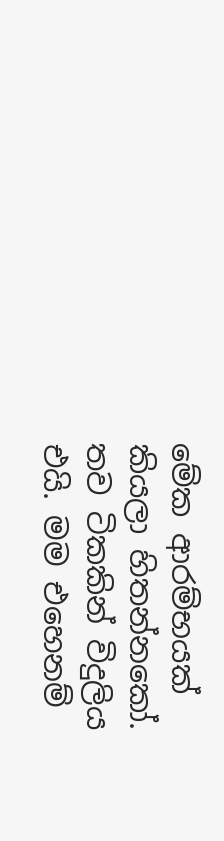මේක ආරම්භයක් කියලා හිතන්නකෝ. තව ටිකකින් විදුලිය එයි. මම එහෙනම්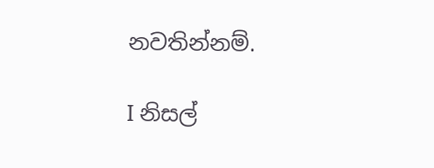නවතින්නම්.

I නිසල්